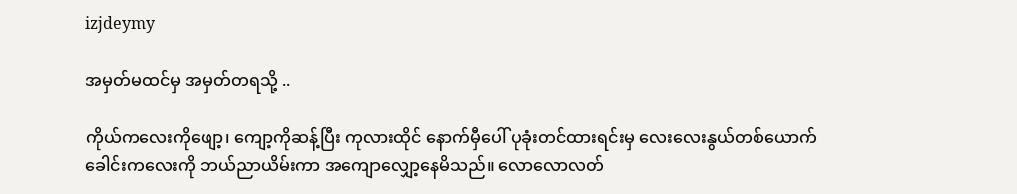izjdeymy

အမှတ်မထင်မှ အမှတ်တရသို့ ..

ကိုယ်ကလေးကိုဖျော့၊ ကျော့ကိုဆန့်ပြီး ကုလားထိုင် နောက်မှီပေါ် ပုခုံးတင်ထားရင်းမှ လေးလေးနွယ်တစ်ယောက် ခေါင်းကလေးကို ဘယ်ညာယိမ်းကာ အကျောလျှော့နေမိသည်။ လောလောလတ်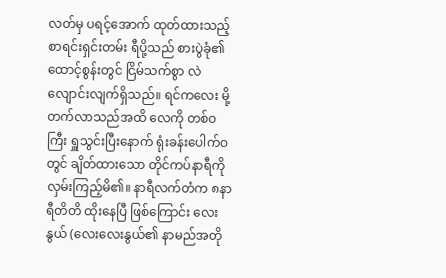လတ်မှ ပရင့်အောက် ထုတ်ထားသည့် စာရင်းရှင်းတမ်း ရီပို့သည် စားပွဲခုံ၏ ထောင့်စွန်းတွင် ငြိမ်သက်စွာ လဲလျောင်းလျက်ရှိသည်။ ရင်ကလေး မို့တက်လာသည်အထိ လေကို တစ်ဝကြီး ရှူသွင်းပြီးနောက် ရုံးခန်းပေါက်ဝတွင် ချိတ်ထားသော တိုင်ကပ်နာရီကို လှမ်းကြည့်မိ၏။ နာရီလက်တံက ၈နာရီတိတိ ထိုးနေပြီ ဖြစ်ကြောင်း လေးနွယ် (လေးလေးနွယ်၏ နာမည်အတို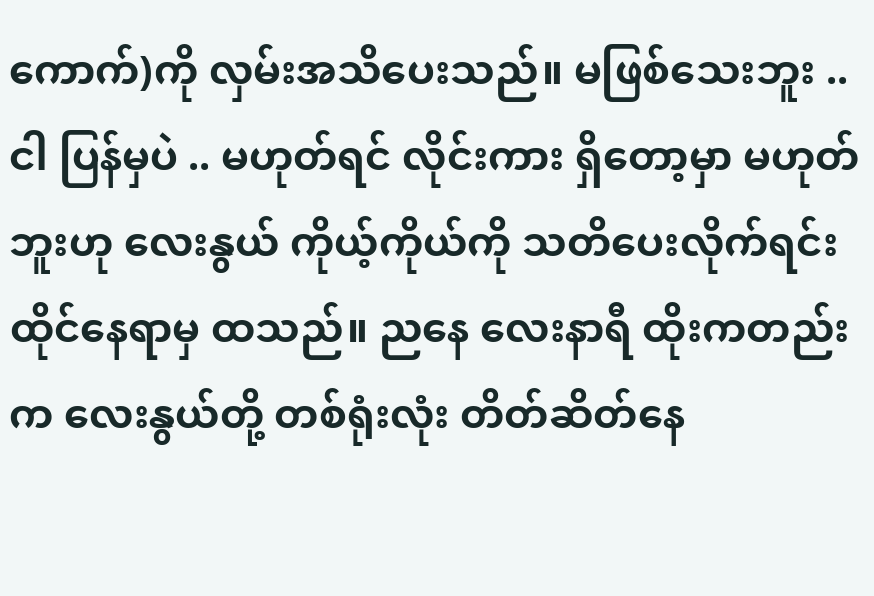ကောက်)ကို လှမ်းအသိပေးသည်။ မဖြစ်သေးဘူး .. ငါ ပြန်မှပဲ .. မဟုတ်ရင် လိုင်းကား ရှိတော့မှာ မဟုတ်ဘူးဟု လေးနွယ် ကိုယ့်ကိုယ်ကို သတိပေးလိုက်ရင်း ထိုင်နေရာမှ ထသည်။ ညနေ လေးနာရီ ထိုးကတည်းက လေးနွယ်တို့ တစ်ရုံးလုံး တိတ်ဆိတ်နေ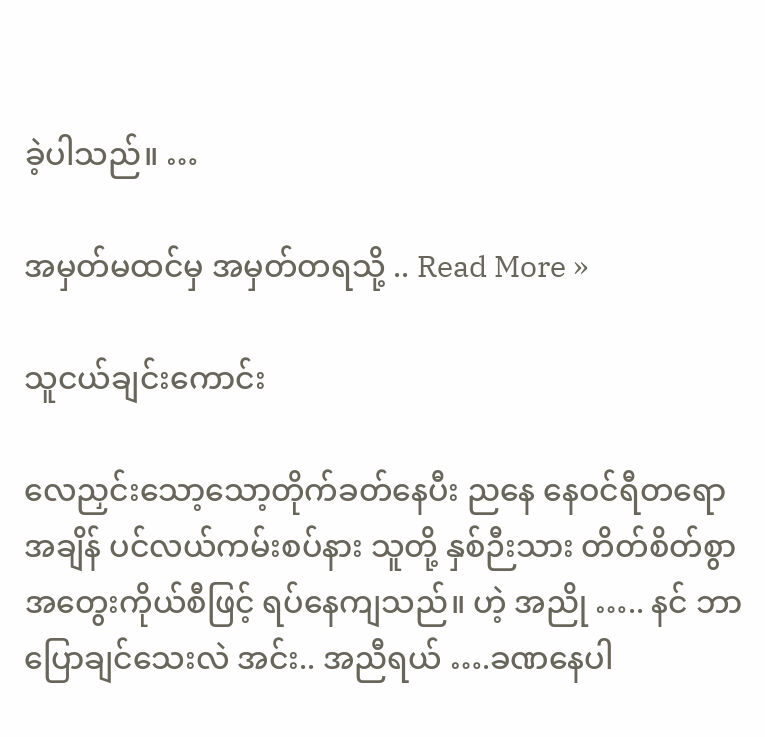ခဲ့ပါသည်။ …

အမှတ်မထင်မှ အမှတ်တရသို့ .. Read More »

သူငယ်ချင်းကောင်း

လေညှင်းသော့သော့တိုက်ခတ်နေပီး ညနေ နေဝင်ရီတရောအချိန် ပင်လယ်ကမ်းစပ်နား သူတို့ နှစ်ဉီးသား တိတ်စိတ်စွာ အတွေးကိုယ်စီဖြင့် ရပ်နေကျသည်။ ဟဲ့ အညို ….. နင် ဘာပြောချင်သေးလဲ အင်း.. အညီရယ် ….ခဏနေပါ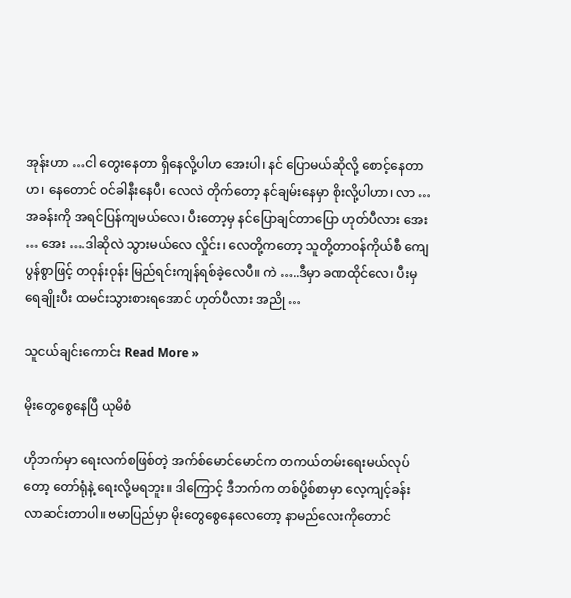အုန်းဟာ …ငါ တွေးနေတာ ရှိနေလို့ပါဟ အေးပါ၊ နင် ပြောမယ်ဆိုလို့ စောင့်နေတာဟ၊ နေတောင် ဝင်ခါနီးနေပီ၊ လေလဲ တိုက်တော့ နင်ချမ်းနေမှာ စိုးလို့ပါဟာ၊ လာ …အခန်းကို အရင်ပြန်ကျမယ်လေ၊ ပီးတော့မှ နင်ပြောချင်တာပြော ဟုတ်ပီလား အေး … အေး ….ဒါဆိုလဲ သွားမယ်လေ လှိုင်း၊ လေတို့ကတော့ သူတို့တာဝန်ကိုယ်စီ ကျေပွန်စွာဖြင့် တဝုန်းဝုန်း မြည်ရင်းကျန်ရစ်ခဲ့လေပီ။ ကဲ …..ဒီမှာ ခဏထိုင်လေ၊ ပီးမှ ရေချိုးပီး ထမင်းသွားစားရအောင် ဟုတ်ပီလား အညို …

သူငယ်ချင်းကောင်း Read More »

မိုးတွေစွေနေပြီ ယုမိစံ

ဟိုဘက်မှာ ရေးလက်စဖြစ်တဲ့ အက်စ်မောင်မောင်က တကယ်တမ်းရေးမယ်လုပ်တော့ တော်ရုံနဲ့ ရေးလို့မရဘူး။ ဒါကြောင့် ဒီဘက်က တစ်ပို့စ်စာမှာ လေ့ကျင့်ခန်း လာဆင်းတာပါ။ ဗမာပြည်မှာ မိုးတွေစွေနေလေတော့ နာမည်လေးကိုတောင်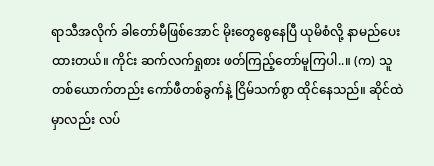ရာသီအလိုက် ခါတော်မီဖြစ်အောင် မိုးတွေစွေနေပြီ ယုမိစံလို့ နာမည်ပေးထားတယ်။ ကိုင်း ဆက်လက်ရှုစား ဖတ်ကြည့်တော်မူကြပါ..။ (က) သူတစ်ယောက်တည်း ကော်ဖီတစ်ခွက်နဲ့ ငြိမ်သက်စွာ ထိုင်နေသည်။ ဆိုင်ထဲမှာလည်း လပ်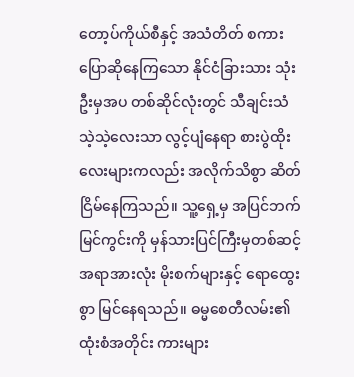တော့ပ်ကိုယ်စီနှင့် အသံတိတ် စကားပြောဆိုနေကြသော နိုင်ငံခြားသား သုံးဦးမှအပ တစ်ဆိုင်လုံးတွင် သီချင်းသံသဲ့သဲ့လေးသာ လွင့်ပျံနေရာ စားပွဲထိုးလေးများကလည်း အလိုက်သိစွာ ဆိတ်ငြိမ်နေကြသည်။ သူ့ရှေ့မှ အပြင်ဘက်မြင်ကွင်းကို မှန်သားပြင်ကြီးမှတစ်ဆင့် အရာအားလုံး မိုးစက်များနှင့် ရောထွေးစွာ မြင်နေရသည်။ ဓမ္မစေတီလမ်း၏ ထုံးစံအတိုင်း ကားများ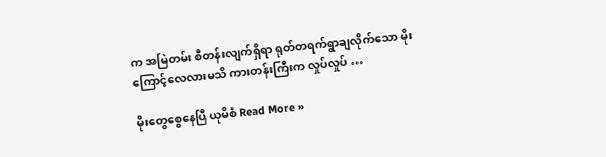က အမြဲတမ်း စီတန်းလျက်ရှိရာ ရုတ်တရက်ရွာချလိုက်သော မိုးကြောင့်လေလားမသိ ကားတန်းကြီးက လှုပ်လှုပ် …

မိုးတွေစွေနေပြီ ယုမိစံ Read More »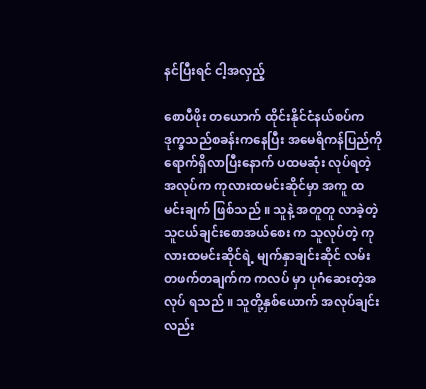နင်ပြီးရင် ငါ့အလှည့်

စောပီဖိုး တယောက် ထိုင်းနိုင်ငံနယ်စပ်က ဒုက္ခသည်စခန်းကနေပြီး အမေရိကန်ပြည်ကို ရောက်ရှိလာပြီးနောက် ပထမဆုံး လုပ်ရတဲ့ အလုပ်က ကုလားထမင်းဆိုင်မှာ အကူ ထမင်းချက် ဖြစ်သည် ။ သူနဲ့ အတူတူ လာခဲ့တဲ့သူငယ်ချင်းစောအယ်စေး က သူလုပ်တဲ့ ကုလားထမင်းဆိုင်ရဲ့ မျက်နှာချင်းဆိုင် လမ်းတဖက်တချက်က ကလပ် မှာ ပုဂံဆေးတဲ့အလုပ် ရသည် ။ သူတို့နှစ်ယောက် အလုပ်ချင်းလည်း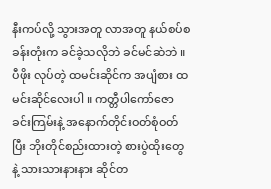နီးကပ်လို့ သွားအတူ လာအတူ နယ်စပ်စခန်းတုံးက ခင်ခဲ့သလိုဘဲ ခင်မင်ဆဲဘဲ ။ ပီဖိုး လုပ်တဲ့ ထမင်းဆိုင်က အပျံစား ထမင်းဆိုင်လေးပါ ။ ကတ္တီပါကော်ဇောခင်းကြမ်းနဲ့ အနောက်တိုင်းဝတ်စုံဝတ်ပြီး ဘိုးတိုင်စည်းထားတဲ့ စားပွဲထိုးတွေ နဲ့ သားသားနားနား ဆိုင်တ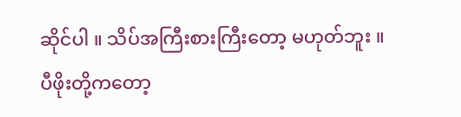ဆိုင်ပါ ။ သိပ်အကြီးစားကြီးတော့ မဟုတ်ဘူး ။ ပီဖိုးတို့ကတော့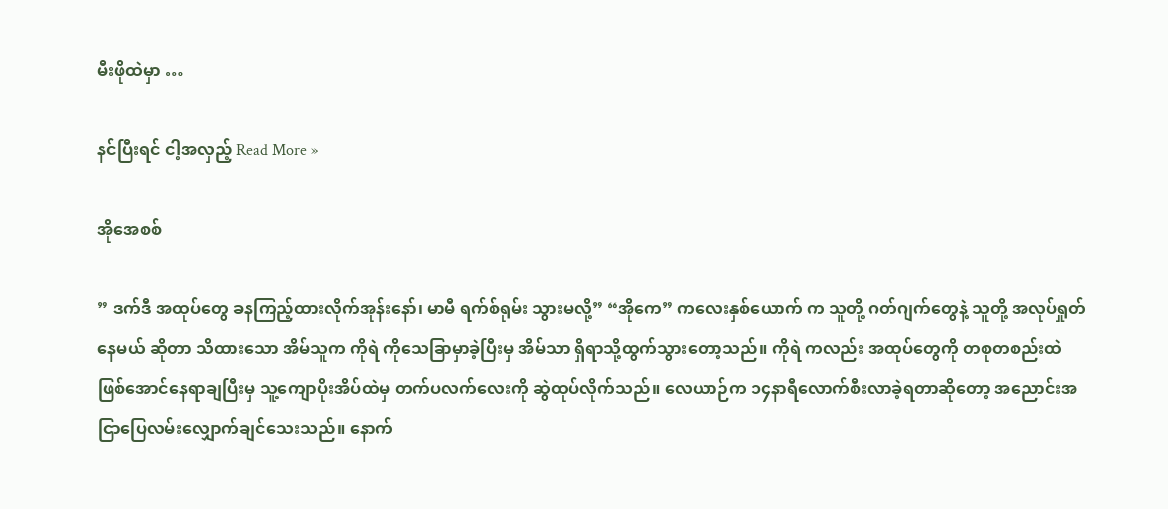မီးဖိုထဲမှာ …

နင်ပြီးရင် ငါ့အလှည့် Read More »

အိုအေစစ်

” ဒက်ဒီ အထုပ်တွေ ခနကြည့်ထားလိုက်အုန်းနော်၊ မာမီ ရက်စ်ရုမ်း သွားမလို့” “အိုကေ” ကလေးနှစ်ယောက် က သူတို့ ဂတ်ဂျက်တွေနဲ့ သူတို့ အလုပ်ရှုတ်နေမယ် ဆိုတာ သိထားသော အိမ်သူက ကိုရဲ ကိုသေခြာမှာခဲ့ပြီးမှ အိမ်သာ ရှိရာသို့ထွက်သွားတော့သည်။ ကိုရဲ ကလည်း အထုပ်တွေကို တစုတစည်းထဲ ဖြစ်အောင်နေရာချပြီးမှ သူ့ကျောပိုးအိပ်ထဲမှ တက်ပလက်လေးကို ဆွဲထုပ်လိုက်သည်။ လေယာဉ်က ၁၄နာရီလောက်စီးလာခဲ့ရတာဆိုတော့ အညောင်းအငြာပြေလမ်းလျှောက်ချင်သေးသည်။ နောက်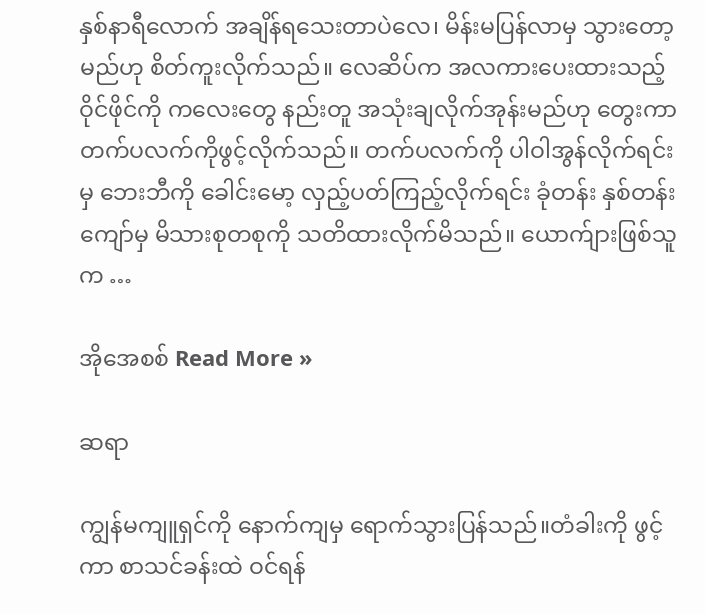နှစ်နာရီလောက် အချိန်ရသေးတာပဲလေ၊ မိန်းမပြန်လာမှ သွားတော့မည်ဟု စိတ်ကူးလိုက်သည်။ လေဆိပ်က အလကားပေးထားသည့်ဝိုင်ဖိုင်ကို ကလေးတွေ နည်းတူ အသုံးချလိုက်အုန်းမည်ဟု တွေးကာ တက်ပလက်ကိုဖွင့်လိုက်သည်။ တက်ပလက်ကို ပါဝါအွန်လိုက်ရင်းမှ ဘေးဘီကို ခေါင်းမော့ လှည့်ပတ်ကြည့်လိုက်ရင်း ခုံတန်း နှစ်တန်းကျော်မှ မိသားစုတစုကို သတိထားလိုက်မိသည်။ ယောက်ျားဖြစ်သူက …

အိုအေစစ် Read More »

ဆရာ

ကျွန်မကျူရှင်ကို နောက်ကျမှ ရောက်သွားပြန်သည်။တံခါးကို ဖွင့်ကာ စာသင်ခန်းထဲ ဝင်ရန်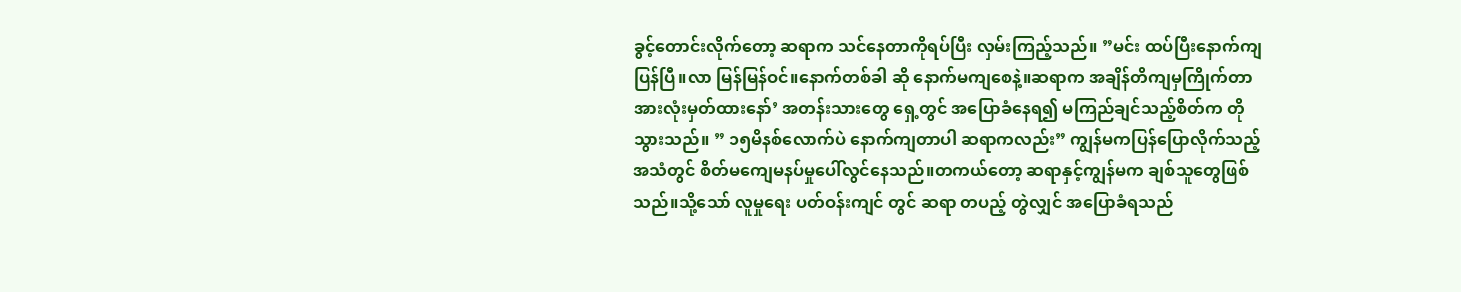ခွင့်တောင်းလိုက်တော့ ဆရာက သင်နေတာကိုရပ်ပြီး လှမ်းကြည့်သည်။ ”မင်း ထပ်ပြီးနောက်ကျပြန်ပြီ။လာ မြန်မြန်ဝင်။နောက်တစ်ခါ ဆို နောက်မကျစေနဲ့။ဆရာက အချိန်တိကျမှကြိုက်တာ အားလုံးမှတ်ထားနော်’ အတန်းသားတွေ ရှေ့တွင် အပြောခံနေရ၍ မကြည်ချင်သည့်စိတ်က တိုသွားသည်။ ” ၁၅မိနစ်လောက်ပဲ နောက်ကျတာပါ ဆရာကလည်း” ကျွန်မကပြန်ပြောလိုက်သည့် အသံတွင် စိတ်မကျေမနပ်မှုပေါ်လွင်နေသည်။တကယ်တော့ ဆရာနှင့်ကျွန်မက ချစ်သူတွေဖြစ်သည်။သို့သော် လူမှုရေး ပတ်ဝန်းကျင် တွင် ဆရာ တပည့် တွဲလျှင် အပြောခံရသည်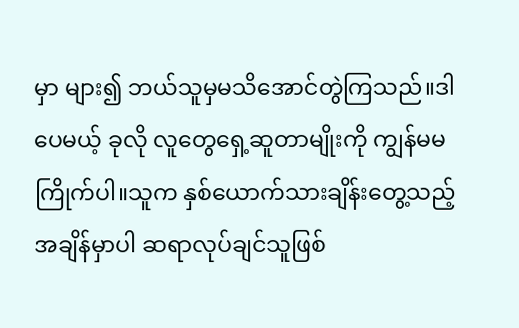မှာ များ၍ ဘယ်သူမှမသိအောင်တွဲကြသည်။ဒါပေမယ့် ခုလို လူတွေရှေ့ဆူတာမျိုးကို ကျွန်မမကြိုက်ပါ။သူက နှစ်ယောက်သားချိန်းတွေ့သည့် အချိန်မှာပါ ဆရာလုပ်ချင်သူဖြစ်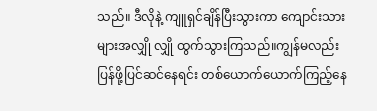သည်။ ဒီလိုနဲ့ ကျူရှင်ချိန်ပြီးသွားကာ ကျောင်းသားများအလျှို လျှို ထွက်သွားကြသည်။ကျွန်မလည်း ပြန်ဖို့ပြင်ဆင်နေရင်း တစ်ယောက်ယောက်ကြည့်နေ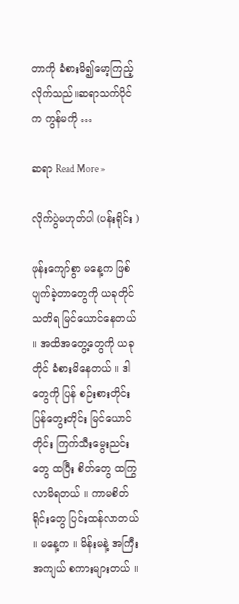တာကို ခံစားမိ၍မော့ကြည့်လိုက်သည်။ဆရာသက်ပိုင်က ကွန်မကို …

ဆရာ Read More »

လိုက်ပွဲမဟုတ်ပါ (ပန်းရိုင်း )

ဖုန်းကျော်စွာ မနေ့က ဖြစ်ပျက်ခဲ့တာတွေကို ယခုတိုင် သတိရ မြင်ယောင်နေတယ် ။ အထိအတွေ့တွေကို ယခုတိုင် ခံစားမိနေတယ် ။ ဒါတွေကို ပြန် စဉ်းစားတိုင်း ပြန်တွေးတိုင်း မြင်ယောင်တိုင်း ကြက်သီးမွေးညင်းတွေ ထပြီး စိတ်တွေ ထကြွလာမိရတယ် ။ ကာမစိတ်ရိုင်းတွေ ပြင်းထန်လာတယ် ။ မနေ့က ။ မိန်းမနဲ့ အကြီးအကျယ် စကားများတယ် ။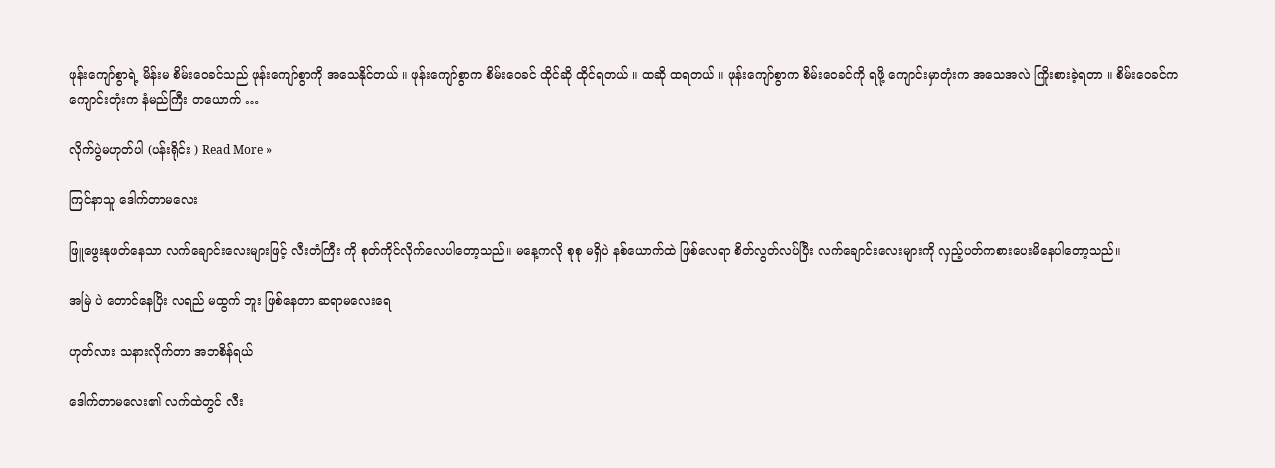ဖုန်းကျော်စွာရဲ့ မိန်းမ စိမ်းဝေခင်သည် ဖုန်းကျော်စွာကို အသေနိုင်တယ် ။ ဖုန်းကျော်စွာက စိမ်းဝေခင် ထိုင်ဆို ထိုင်ရတယ် ။ ထဆို ထရတယ် ။ ဖုန်းကျော်စွာက စိမ်းဝေခင်ကို ရဖို့ ကျောင်းမှာတုံးက အသေအလဲ ကြိုးစားခဲ့ရတာ ။ စိမ်းဝေခင်က ကျောင်းတုံးက နံမည်ကြီး တယောက် …

လိုက်ပွဲမဟုတ်ပါ (ပန်းရိုင်း ) Read More »

ကြင်နာသူ ဒေါက်တာမလေး

ဖြူဖွေးနုဖတ်နေသာ လက်ချောင်းလေးများဖြင့် လီးတံကြီး ကို စုတ်ကိုင်လိုက်လေပါတော့သည်။ မနေ့ကလို စုစု မရှိပဲ နစ်ယောက်ထဲ ဖြစ်လေရာ စိတ်လွတ်လပ်ပြီး လက်ချောင်းလေးများကို လှည့်ပတ်ကစားပေးမိနေပါတော့သည်။

အမြဲ ပဲ တောင်နေပြိး လရည် မထွက် ဘူး ဖြစ်နေတာ ဆရာမလေးရေ

ဟုတ်လား သနားလိုက်တာ အဘစိန်ရယ်

ဒေါက်တာမလေး၏ လက်ထဲတွင် လီး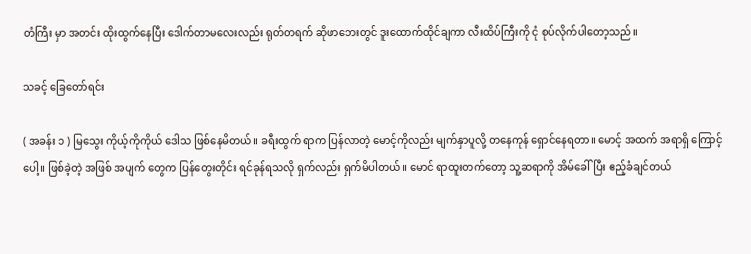တံကြီး မှာ အတင်း ထိုးထွက်နေပြီး ဒေါက်တာမလေးလည်း ရုတ်တရက် ဆိုဖာဘေးတွင် ဒူးထောက်ထိုင်ချကာ လီးထိပ်ကြီးကို ငုံ စုပ်လိုက်ပါတော့သည်။

သခင့် ခြေတော်ရင်း

( အခန်း ၁ ) မြသွေး ကိုယ့်ကိုကိုယ် ဒေါသ ဖြစ်နေမိတယ်။ ခရီးထွက် ရာက ပြန်လာတဲ့ မောင့်ကိုလည်း မျက်နှာပူလို့ တနေကုန် ရှောင်နေရတာ။ မောင့် အထက် အရာရှိ ကြောင့်ပေါ့။ ဖြစ်ခဲ့တဲ့ အဖြစ် အပျက် တွေက ပြန်တွေးတိုင်း ရင်ခုန်ရသလို ရှက်လည်း ရှက်မိပါတယ်။ မောင် ရာထူးတက်တော့ သူ့ဆရာကို အိမ်ခေါ်ပြီး ဧည့်ခံချင်တယ်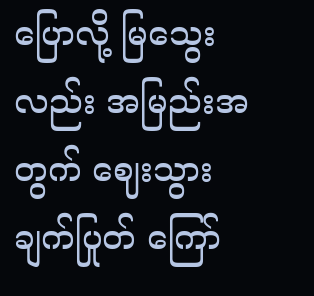ပြောလို့ မြသွေးလည်း အမြည်းအတွက် ဈေးသွား ချက်ပြုတ် ကြော်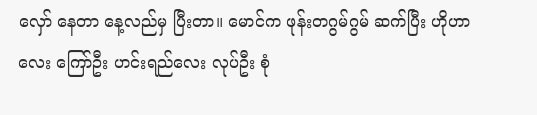လှော် နေတာ နေ့လည်မှ ပြီးတာ။ မောင်က ဖုန်းတဂွမ်ဂွမ် ဆက်ပြီး ဟိုဟာလေး ကြော်ဦး ဟင်းရည်လေး လုပ်ဦး စုံ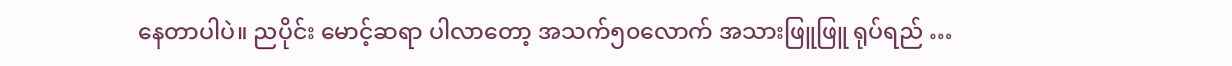နေတာပါပဲ။ ညပိုင်း မောင့်ဆရာ ပါလာတော့ အသက်၅၀လောက် အသားဖြူဖြူ ရုပ်ရည် …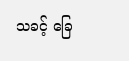သခင့် ခြေ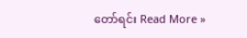တော်ရင်း Read More »